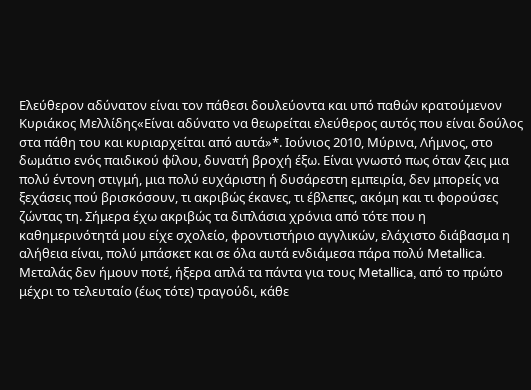Ελεύθερον αδύνατον είναι τον πάθεσι δουλεύοντα και υπό παθών κρατούμενον
Κυριάκος Μελλίδης«Είναι αδύνατο να θεωρείται ελεύθερος αυτός που είναι δούλος στα πάθη του και κυριαρχείται από αυτά»*. Ιούνιος 2010, Μύρινα, Λήμνος, στο δωμάτιο ενός παιδικού φίλου, δυνατή βροχή έξω. Είναι γνωστό πως όταν ζεις μια πολύ έντονη στιγμή, μια πολύ ευχάριστη ή δυσάρεστη εμπειρία, δεν μπορείς να ξεχάσεις πού βρισκόσουν, τι ακριβώς έκανες, τι έβλεπες, ακόμη και τι φορούσες ζώντας τη. Σήμερα έχω ακριβώς τα διπλάσια χρόνια από τότε που η καθημερινότητά μου είχε σχολείο, φροντιστήριο αγγλικών, ελάχιστο διάβασμα η αλήθεια είναι, πολύ μπάσκετ και σε όλα αυτά ενδιάμεσα πάρα πολύ Metallica.
Μεταλάς δεν ήμουν ποτέ, ήξερα απλά τα πάντα για τους Metallica, από το πρώτο μέχρι το τελευταίο (έως τότε) τραγούδι, κάθε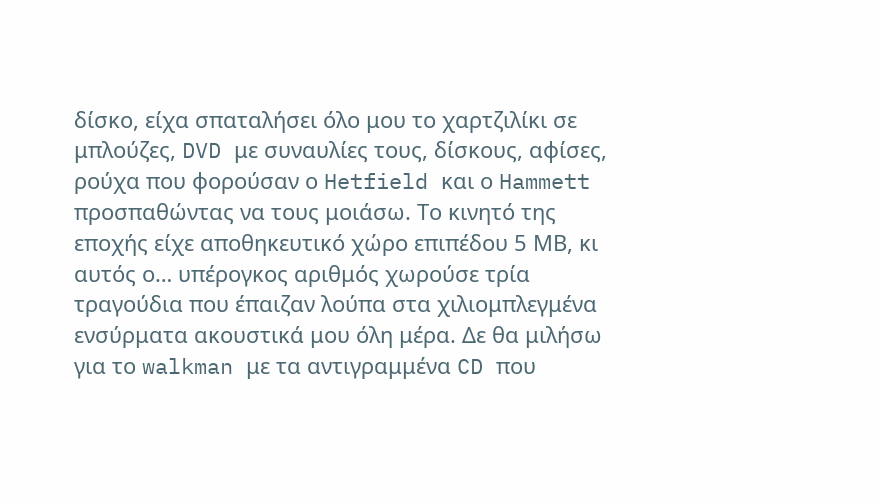δίσκο, είχα σπαταλήσει όλο μου το χαρτζιλίκι σε μπλούζες, DVD με συναυλίες τους, δίσκους, αφίσες, ρούχα που φορούσαν ο Hetfield και ο Hammett προσπαθώντας να τους μοιάσω. Το κινητό της εποχής είχε αποθηκευτικό χώρο επιπέδου 5 ΜΒ, κι αυτός ο… υπέρογκος αριθμός χωρούσε τρία τραγούδια που έπαιζαν λούπα στα χιλιομπλεγμένα ενσύρματα ακουστικά μου όλη μέρα. Δε θα μιλήσω για το walkman με τα αντιγραμμένα CD που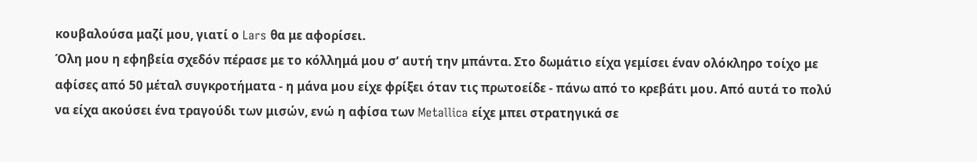κουβαλούσα μαζί μου, γιατί ο Lars θα με αφορίσει.
Όλη μου η εφηβεία σχεδόν πέρασε με το κόλλημά μου σ’ αυτή την μπάντα. Στο δωμάτιο είχα γεμίσει έναν ολόκληρο τοίχο με αφίσες από 50 μέταλ συγκροτήματα - η μάνα μου είχε φρίξει όταν τις πρωτοείδε - πάνω από το κρεβάτι μου. Από αυτά το πολύ να είχα ακούσει ένα τραγούδι των μισών, ενώ η αφίσα των Metallica είχε μπει στρατηγικά σε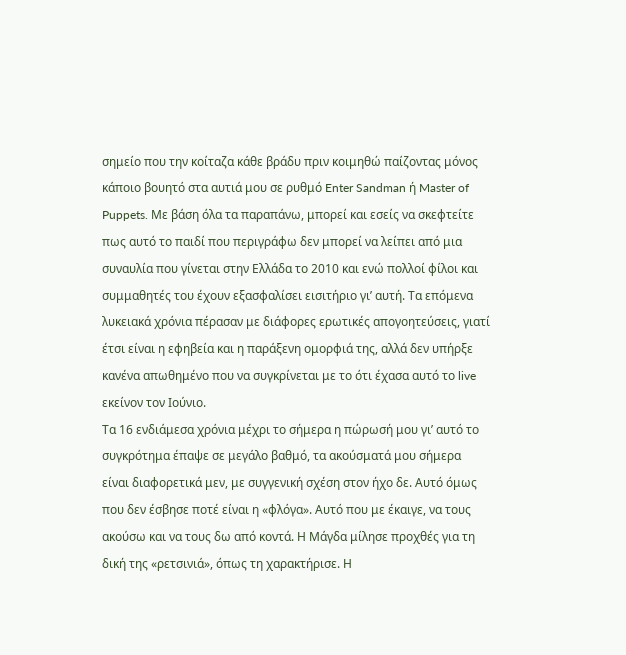σημείο που την κοίταζα κάθε βράδυ πριν κοιμηθώ παίζοντας μόνος κάποιο βουητό στα αυτιά μου σε ρυθμό Enter Sandman ή Master of Puppets. Με βάση όλα τα παραπάνω, μπορεί και εσείς να σκεφτείτε πως αυτό το παιδί που περιγράφω δεν μπορεί να λείπει από μια συναυλία που γίνεται στην Ελλάδα το 2010 και ενώ πολλοί φίλοι και συμμαθητές του έχουν εξασφαλίσει εισιτήριο γι’ αυτή. Τα επόμενα λυκειακά χρόνια πέρασαν με διάφορες ερωτικές απογοητεύσεις, γιατί έτσι είναι η εφηβεία και η παράξενη ομορφιά της, αλλά δεν υπήρξε κανένα απωθημένο που να συγκρίνεται με το ότι έχασα αυτό το live εκείνον τον Ιούνιο.
Τα 16 ενδιάμεσα χρόνια μέχρι το σήμερα η πώρωσή μου γι’ αυτό το συγκρότημα έπαψε σε μεγάλο βαθμό, τα ακούσματά μου σήμερα είναι διαφορετικά μεν, με συγγενική σχέση στον ήχο δε. Αυτό όμως που δεν έσβησε ποτέ είναι η «φλόγα». Αυτό που με έκαιγε, να τους ακούσω και να τους δω από κοντά. Η Μάγδα μίλησε προχθές για τη δική της «ρετσινιά», όπως τη χαρακτήρισε. Η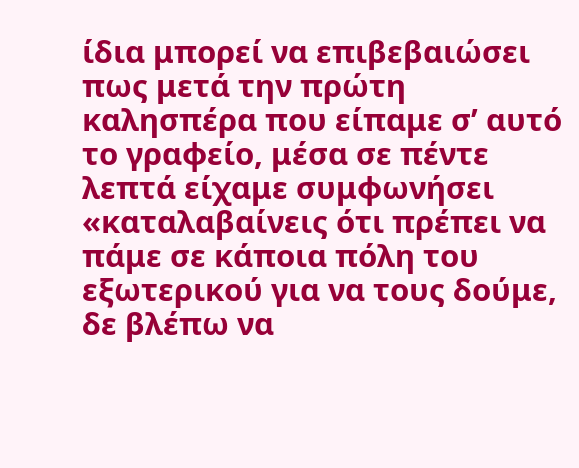ίδια μπορεί να επιβεβαιώσει πως μετά την πρώτη καλησπέρα που είπαμε σ’ αυτό το γραφείο, μέσα σε πέντε λεπτά είχαμε συμφωνήσει «καταλαβαίνεις ότι πρέπει να πάμε σε κάποια πόλη του εξωτερικού για να τους δούμε, δε βλέπω να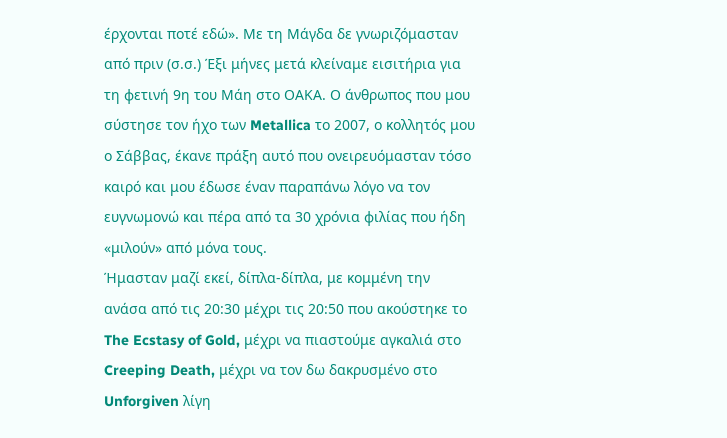έρχονται ποτέ εδώ». Με τη Μάγδα δε γνωριζόμασταν από πριν (σ.σ.) Έξι μήνες μετά κλείναμε εισιτήρια για τη φετινή 9η του Μάη στο ΟΑΚΑ. Ο άνθρωπος που μου σύστησε τον ήχο των Metallica το 2007, ο κολλητός μου ο Σάββας, έκανε πράξη αυτό που ονειρευόμασταν τόσο καιρό και μου έδωσε έναν παραπάνω λόγο να τον ευγνωμονώ και πέρα από τα 30 χρόνια φιλίας που ήδη «μιλούν» από μόνα τους.
Ήμασταν μαζί εκεί, δίπλα-δίπλα, με κομμένη την ανάσα από τις 20:30 μέχρι τις 20:50 που ακούστηκε το The Ecstasy of Gold, μέχρι να πιαστούμε αγκαλιά στο Creeping Death, μέχρι να τον δω δακρυσμένο στο Unforgiven λίγη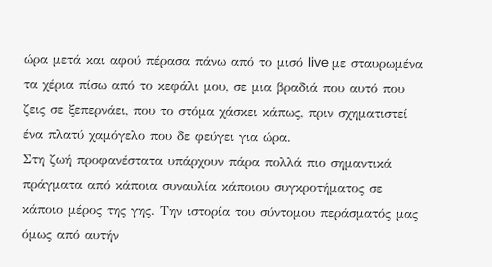ώρα μετά και αφού πέρασα πάνω από το μισό live με σταυρωμένα τα χέρια πίσω από το κεφάλι μου, σε μια βραδιά που αυτό που ζεις σε ξεπερνάει, που το στόμα χάσκει κάπως, πριν σχηματιστεί ένα πλατύ χαμόγελο που δε φεύγει για ώρα.
Στη ζωή προφανέστατα υπάρχουν πάρα πολλά πιο σημαντικά πράγματα από κάποια συναυλία κάποιου συγκροτήματος σε κάποιο μέρος της γης. Την ιστορία του σύντομου περάσματός μας όμως από αυτήν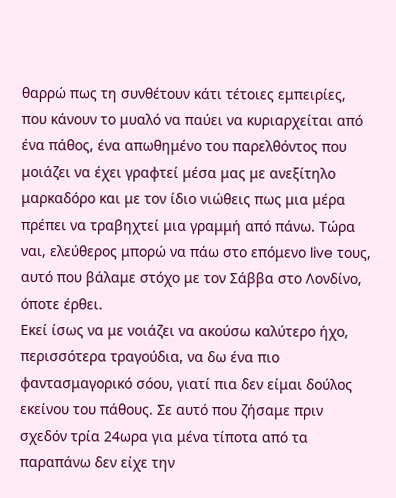θαρρώ πως τη συνθέτουν κάτι τέτοιες εμπειρίες, που κάνουν το μυαλό να παύει να κυριαρχείται από ένα πάθος, ένα απωθημένο του παρελθόντος που μοιάζει να έχει γραφτεί μέσα μας με ανεξίτηλο μαρκαδόρο και με τον ίδιο νιώθεις πως μια μέρα πρέπει να τραβηχτεί μια γραμμή από πάνω. Τώρα ναι, ελεύθερος μπορώ να πάω στο επόμενο live τους, αυτό που βάλαμε στόχο με τον Σάββα στο Λονδίνο, όποτε έρθει.
Εκεί ίσως να με νοιάζει να ακούσω καλύτερο ήχο, περισσότερα τραγούδια, να δω ένα πιο φαντασμαγορικό σόου, γιατί πια δεν είμαι δούλος εκείνου του πάθους. Σε αυτό που ζήσαμε πριν σχεδόν τρία 24ωρα για μένα τίποτα από τα παραπάνω δεν είχε την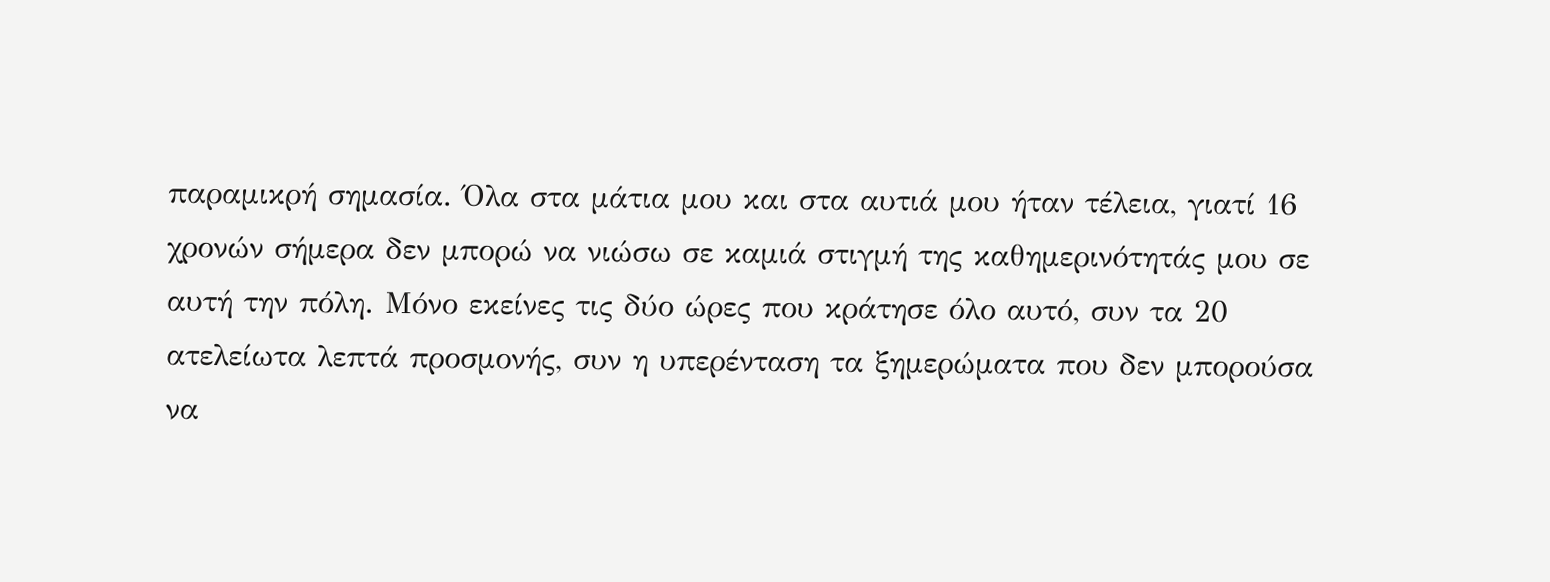παραμικρή σημασία. Όλα στα μάτια μου και στα αυτιά μου ήταν τέλεια, γιατί 16 χρονών σήμερα δεν μπορώ να νιώσω σε καμιά στιγμή της καθημερινότητάς μου σε αυτή την πόλη. Μόνο εκείνες τις δύο ώρες που κράτησε όλο αυτό, συν τα 20 ατελείωτα λεπτά προσμονής, συν η υπερένταση τα ξημερώματα που δεν μπορούσα να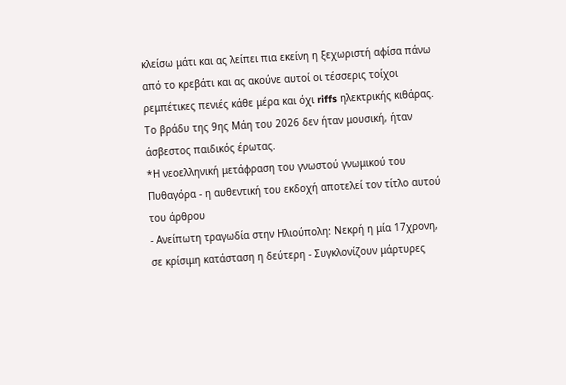κλείσω μάτι και ας λείπει πια εκείνη η ξεχωριστή αφίσα πάνω από το κρεβάτι και ας ακούνε αυτοί οι τέσσερις τοίχοι ρεμπέτικες πενιές κάθε μέρα και όχι riffs ηλεκτρικής κιθάρας.
Το βράδυ της 9ης Μάη του 2026 δεν ήταν μουσική, ήταν άσβεστος παιδικός έρωτας.
*Η νεοελληνική μετάφραση του γνωστού γνωμικού του Πυθαγόρα - η αυθεντική του εκδοχή αποτελεί τον τίτλο αυτού του άρθρου
- Ανείπωτη τραγωδία στην Ηλιούπολη: Νεκρή η μία 17χρονη, σε κρίσιμη κατάσταση η δεύτερη - Συγκλονίζουν μάρτυρες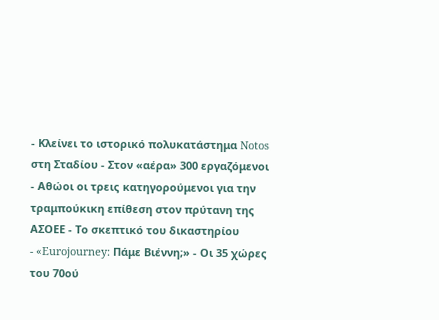- Κλείνει το ιστορικό πολυκατάστημα Notos στη Σταδίου - Στον «αέρα» 300 εργαζόμενοι
- Αθώοι οι τρεις κατηγορούμενοι για την τραμπούκικη επίθεση στον πρύτανη της ΑΣΟΕΕ - Το σκεπτικό του δικαστηρίου
- «Eurojourney: Πάμε Βιέννη;» - Οι 35 χώρες του 70ού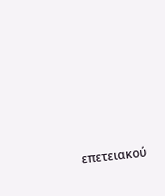επετειακού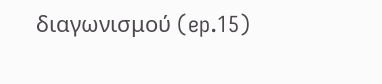διαγωνισμού (ep.15)